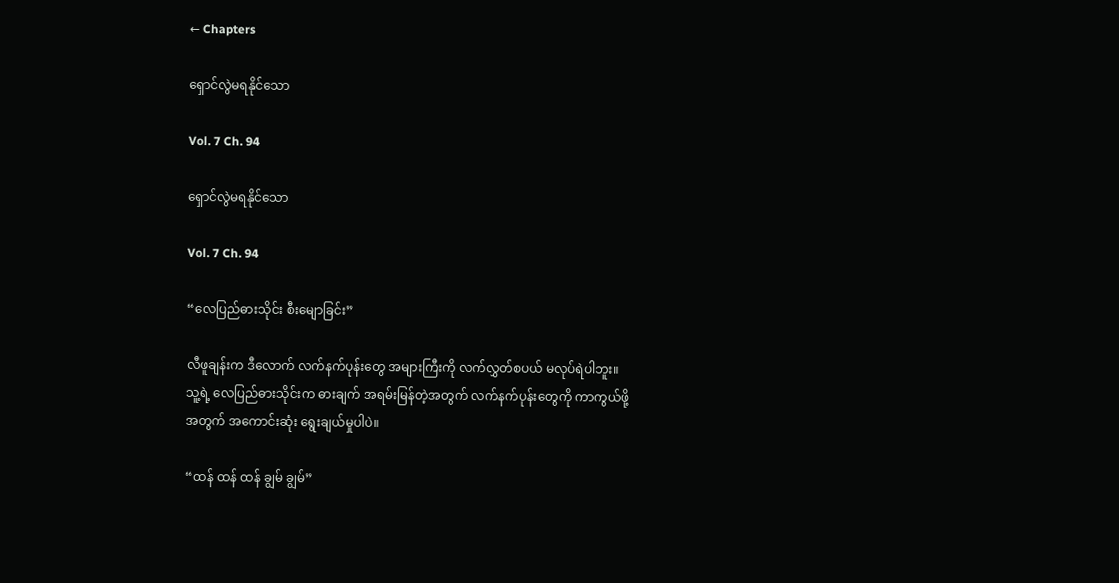← Chapters

ရှောင်လွဲမရနိုင်သော

Vol. 7 Ch. 94

ရှောင်လွဲမရနိုင်သော

Vol. 7 Ch. 94

“လေပြည်ဓားသိုင်း စီးမျောခြင်း”

လီဖူချန်းက ဒီလောက် လက်နက်ပုန်းတွေ အများကြီးကို လက်လွှတ်စပယ် မလုပ်ရဲပါဘူး။ သူ့ရဲ့ လေပြည်ဓားသိုင်းက ဓားချက် အရမ်းမြန်တဲ့အတွက် လက်နက်ပုန်းတွေကို ကာကွယ်ဖို့အတွက် အကောင်းဆုံး ရွေးချယ်မှုပါပဲ။

“ထန် ထန် ထန် ချွမ် ချွမ်”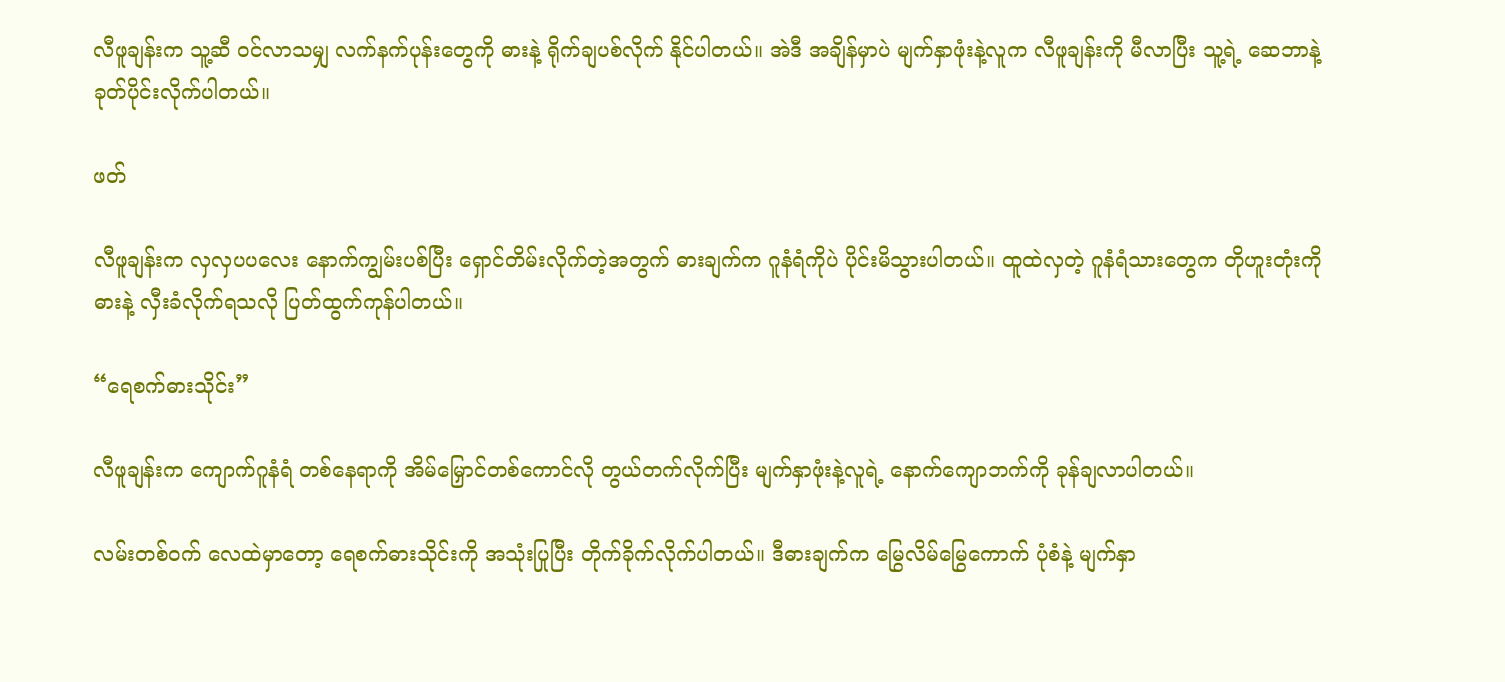လီဖူချန်းက သူ့ဆီ ဝင်လာသမျှ လက်နက်ပုန်းတွေကို ဓားနဲ့ ရိုက်ချပစ်လိုက် နိုင်ပါတယ်။ အဲဒီ အချိန်မှာပဲ မျက်နှာဖုံးနဲ့လူက လီဖူချန်းကို မီလာပြီး သူ့ရဲ့ ဆေဘာနဲ့ ခုတ်ပိုင်းလိုက်ပါတယ်။

ဖတ်

လီဖူချန်းက လှလှပပလေး နောက်ကျွမ်းပစ်ပြီး ရှောင်တိမ်းလိုက်တဲ့အတွက် ဓားချက်က ဂူနံရံကိုပဲ ပိုင်းမိသွားပါတယ်။ ထူထဲလှတဲ့ ဂူနံရံသားတွေက တိုဟူးတုံးကို ဓားနဲ့ လှီးခံလိုက်ရသလို ပြတ်ထွက်ကုန်ပါတယ်။

“ရေစက်ဓားသိုင်း”

လီဖူချန်းက ကျောက်ဂူနံရံ တစ်နေရာကို အိမ်မြှောင်တစ်ကောင်လို တွယ်တက်လိုက်ပြီး မျက်နှာဖုံးနဲ့လူရဲ့ နောက်ကျောဘက်ကို ခုန်ချလာပါတယ်။

လမ်းတစ်ဝက် လေထဲမှာတော့ ရေစက်ဓားသိုင်းကို အသုံးပြုပြီး တိုက်ခိုက်လိုက်ပါတယ်။ ဒီဓားချက်က မြွေလိမ်မြွေကောက် ပုံစံနဲ့ မျက်နှာ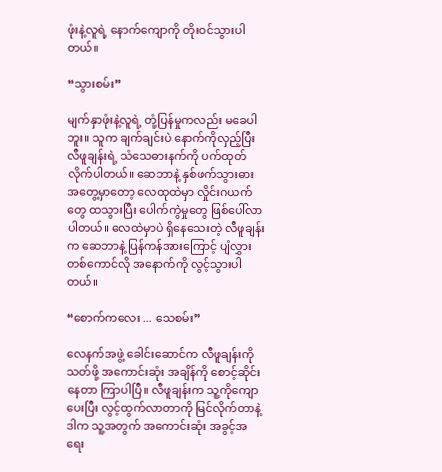ဖုံးနဲ့လူရဲ့ နောက်ကျောကို တိုးဝင်သွားပါတယ်။

“သွားစမ်း”

မျက်နှာဖုံးနဲ့လူရဲ့ တုံ့ပြန်မှုကလည်း မခေပါဘူး။ သူက ချက်ချင်းပဲ နောက်ကိုလှည့်ပြီး လီဖူချန်းရဲ့ သံသေဓားနက်ကို ပက်ထုတ် လိုက်ပါတယ်။ ဆေဘာနဲ့ နှစ်ဖက်သွားဓား အတွေ့မှာတော့ လေထုထဲမှာ လှိုင်းဂယက်တွေ ထသွားပြီး ပေါက်ကွဲမှုတွေ ဖြစ်ပေါ်လာပါတယ်။ လေထဲမှာပဲ ရှိနေသေးတဲ့ လီဖူချန်းက ဆေဘာနဲ့ ပြန်ကန်အားကြောင့် ပျံလွှားတစ်ကောင်လို အနောက်ကို လွင့်သွားပါတယ်။

“စောက်ကလေး ... သေစမ်း”

လေနက်အဖွဲ့ ခေါင်းဆောင်က လီဖူချန်းကို သတ်ဖို့ အကောင်းဆုံး အချိန်ကို စောင့်ဆိုင်းနေတာ ကြာပါပြီ။ လီဖူချန်းက သူ့ကိုကျောပေးပြီး လွင့်ထွက်လာတာကို မြင်လိုက်တာနဲ့ ဒါက သူ့အတွက် အကောင်းဆုံး အခွင့်အရေး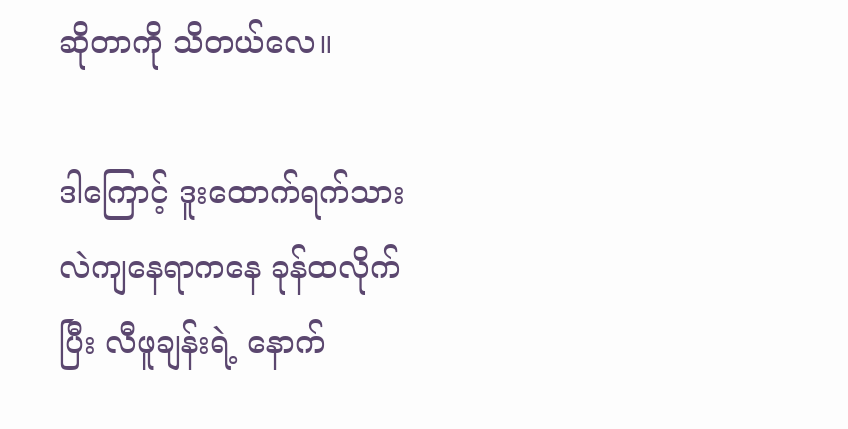ဆိုတာကို သိတယ်လေ။

ဒါကြောင့် ဒူးထောက်ရက်သား လဲကျနေရာကနေ ခုန်ထလိုက်ပြီး လီဖူချန်းရဲ့ နောက်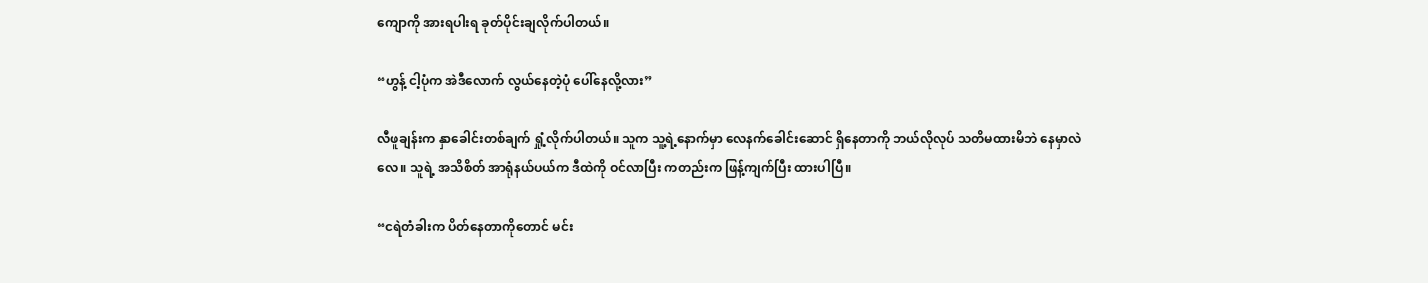ကျောကို အားရပါးရ ခုတ်ပိုင်းချလိုက်ပါတယ်။

“ဟွန့် ငါ့ပုံက အဲဒီလောက် လွယ်နေတဲ့ပုံ ပေါ်နေလို့လား”

လီဖူချန်းက နှာခေါင်းတစ်ချက် ရှုံ့လိုက်ပါတယ်။ သူက သူ့ရဲ့နောက်မှာ လေနက်ခေါင်းဆောင် ရှိနေတာကို ဘယ်လိုလုပ် သတိမထားမိဘဲ နေမှာလဲလေ။ သူရဲ့ အသိစိတ် အာရုံနယ်ပယ်က ဒီထဲကို ဝင်လာပြီး ကတည်းက ဖြန့်ကျက်ပြီး ထားပါပြီ။

“ငရဲတံခါးက ပိတ်နေတာကိုတောင် မင်း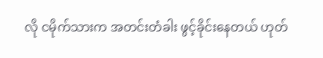လို ငမိုက်သားက အတင်းတံခါး ဖွင့်ခိုင်းနေတယ် ဟုတ်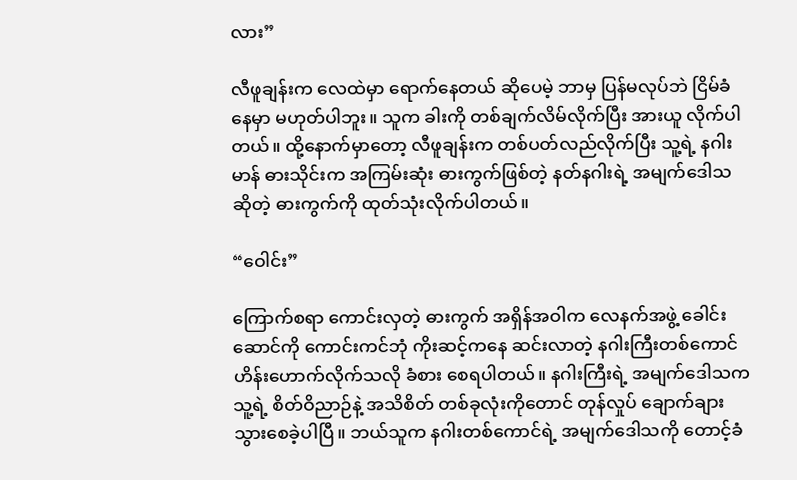လား”

လီဖူချန်းက လေထဲမှာ ရောက်နေတယ် ဆိုပေမဲ့ ဘာမှ ပြန်မလုပ်ဘဲ ငြိမ်ခံနေမှာ မဟုတ်ပါဘူး။ သူက ခါးကို တစ်ချက်လိမ်လိုက်ပြီး အားယူ လိုက်ပါတယ်။ ထို့နောက်မှာတော့ လီဖူချန်းက တစ်ပတ်လည်လိုက်ပြီး သူ့ရဲ့ နဂါးမာန် ဓားသိုင်းက အကြမ်းဆုံး ဓားကွက်ဖြစ်တဲ့ နတ်နဂါးရဲ့ အမျက်ဒေါသ ဆိုတဲ့ ဓားကွက်ကို ထုတ်သုံးလိုက်ပါတယ်။

“ဝေါင်း”

ကြောက်စရာ ကောင်းလှတဲ့ ဓားကွက် အရှိန်အဝါက လေနက်အဖွဲ့ ခေါင်းဆောင်ကို ကောင်းကင်ဘုံ ကိုးဆင့်ကနေ ဆင်းလာတဲ့ နဂါးကြီးတစ်ကောင် ဟိန်းဟောက်လိုက်သလို ခံစား စေရပါတယ်။ နဂါးကြီးရဲ့ အမျက်ဒေါသက သူ့ရဲ့ စိတ်ဝိညာဉ်နဲ့ အသိစိတ် တစ်ခုလုံးကိုတောင် တုန်လှုပ် ချောက်ချား သွားစေခဲ့ပါပြီ။ ဘယ်သူက နဂါးတစ်ကောင်ရဲ့ အမျက်ဒေါသကို တောင့်ခံ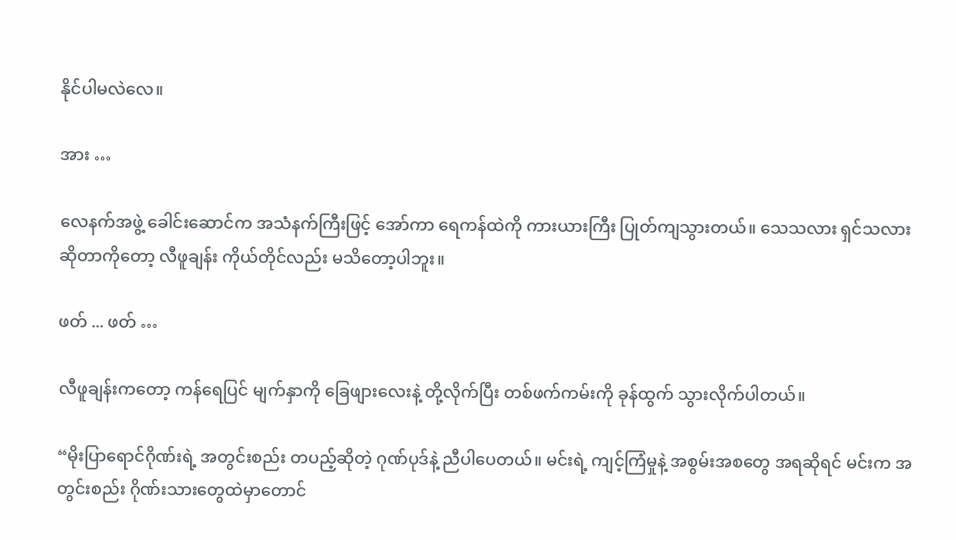နိုင်ပါမလဲလေ။

အား …

လေနက်အဖွဲ့ ခေါင်းဆောင်က အသံနက်ကြီးဖြင့် အော်ကာ ရေကန်ထဲကို ကားယားကြီး ပြုတ်ကျသွားတယ်။ သေသလား ရှင်သလား ဆိုတာကိုတော့ လီဖူချန်း ကိုယ်တိုင်လည်း မသိတော့ပါဘူး။

ဖတ် ... ဖတ် …

လီဖူချန်းကတော့ ကန်ရေပြင် မျက်နှာကို ခြေဖျားလေးနဲ့ တို့လိုက်ပြီး တစ်ဖက်ကမ်းကို ခုန်ထွက် သွားလိုက်ပါတယ်။

“မိုးပြာရောင်ဂိုဏ်းရဲ့ အတွင်းစည်း တပည့်ဆိုတဲ့ ဂုဏ်ပုဒ်နဲ့ ညီပါပေတယ်။ မင်းရဲ့ ကျင့်ကြံမှုနဲ့ အစွမ်းအစတွေ အရဆိုရင် မင်းက အတွင်းစည်း ဂိုဏ်းသားတွေထဲမှာတောင်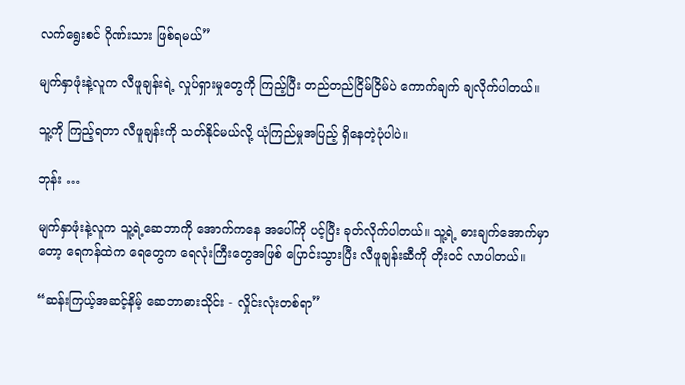လက်ရွေးစင် ဂိုဏ်းသား ဖြစ်ရမယ်”

မျက်နှာဖုံးနဲ့လူက လီဖူချန်းရဲ့ လှုပ်ရှားမှုတွေကို ကြည့်ပြီး တည်တည်ငြိမ်ငြိမ်ပဲ ကောက်ချက် ချလိုက်ပါတယ်။

သူ့ကို ကြည့်ရတာ လီဖူချန်းကို သတ်နိုင်မယ်လို့ ယုံကြည်မှုအပြည့် ရှိနေတဲ့ပုံပါပဲ။

ဘုန်း …

မျက်နှာဖုံးနဲ့လူက သူ့ရဲ့ဆေဘာကို အောက်ကနေ အပေါ်ကို ပင့်ပြီး ခုတ်လိုက်ပါတယ်။ သူ့ရဲ့ ဓားချက်အောက်မှာတော့ ရေကန်ထဲက ရေတွေက ရေလုံးကြီးတွေအဖြစ် ပြောင်းသွားပြီး လီဖူချန်းဆီကို တိုးဝင် လာပါတယ်။

“ဆန်းကြယ့်အဆင့်နိမ့် ဆေဘာဓားသိုင်း - လှိုင်းလုံးတစ်ရာ”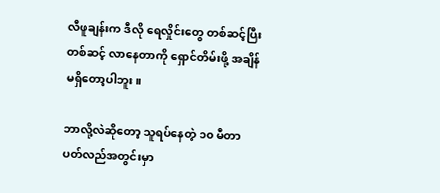လီဖူချန်းက ဒီလို ရေလှိုင်းတွေ တစ်ဆင့်ပြီးတစ်ဆင့် လာနေတာကို ရှောင်တိမ်းဖို့ အချိန် မရှိတော့ပါဘူး။

ဘာလို့လဲဆိုတော့ သူရပ်နေတဲ့ ၁၀ မီတာ ပတ်လည်အတွင်းမှာ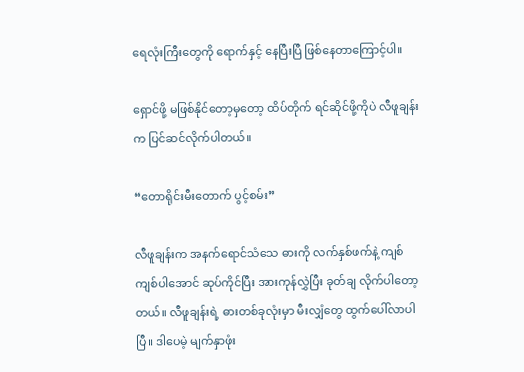ရေလုံးကြီးတွေကို ရောက်နှင့် နေပြီးပြီ ဖြစ်နေတာကြောင့်ပါ။

ရှောင်ဖို့ မဖြစ်နိုင်တော့မှတော့ ထိပ်တိုက် ရင်ဆိုင်ဖို့ကိုပဲ လီဖူချန်းက ပြင်ဆင်လိုက်ပါတယ်။

“တောရိုင်းမီးတောက် ပွင့်စမ်း”

လီဖူချန်းက အနက်ရောင်သံသေ ဓားကို လက်နှစ်ဖက်နဲ့ ကျစ်ကျစ်ပါအောင် ဆုပ်ကိုင်ပြီး အားကုန်လွှဲပြီး ခုတ်ချ လိုက်ပါတော့တယ်။ လီဖူချန်းရဲ့ ဓားတစ်ခုလုံးမှာ မီးလျှံတွေ ထွက်ပေါ်လာပါပြီ။ ဒါပေမဲ့ မျက်နှာဖုံး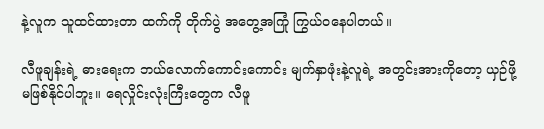နဲ့လူက သူထင်ထားတာ ထက်ကို တိုက်ပွဲ အတွေ့အကြုံ ကြွယ်ဝနေပါတယ်။

လီဖူချန်းရဲ့ ဓားရေးက ဘယ်လောက်ကောင်းကောင်း မျက်နှာဖုံးနဲ့လူရဲ့ အတွင်းအားကိုတော့ ယှဉ်ဖို့ မဖြစ်နိုင်ပါဘူး။ ရေလှိုင်းလုံးကြီးတွေက လီဖူ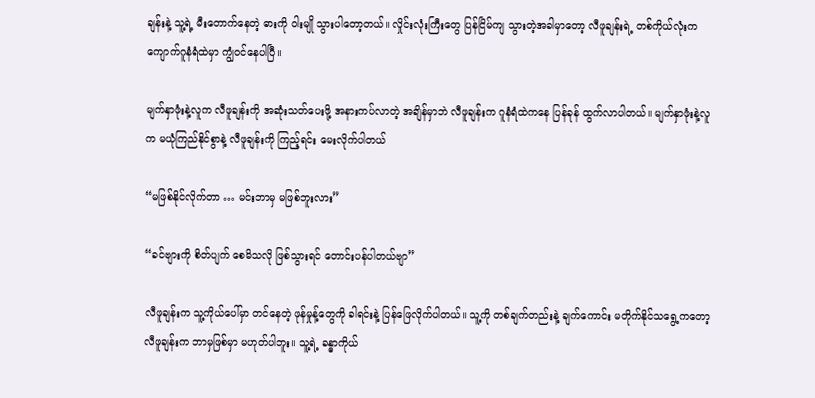ချန်းနဲ့ သူ့ရဲ့ မီးတောက်နေတဲ့ ဓားကို ဝါးမျို သွားပါတော့တယ်။ လှိုင်းလုံးကြီးတွေ ပြန်ငြိမ်ကျ သွားတဲ့အခါမှာတော့ လီဖူချန်းရဲ့ တစ်ကိုယ်လုံးက ကျောက်ဂူနံရံထဲမှာ ကျွံဝင်နေပါပြီ။

မျက်နှာဖုံးနဲ့လူက လီဖူချန်းကို အဆုံးသတ်ပေးဖို့ အနားကပ်လာတဲ့ အချိန်မှာဘဲ လီဖူချန်းက ဂူနံရံထဲကနေ ပြန်ခုန် ထွက်လာပါတယ်။ မျက်နှာဖုံးနဲ့လူက မယုံကြည်နိုင်စွာနဲ့ လီဖူချန်းကို ကြည့်ရင်း မေးလိုက်ပါတယ်

“မဖြစ်နိုင်လိုက်တာ … မင်းဘာမှ မဖြစ်ဘူးလား”

“ခင်ဗျားကို စိတ်ပျက် စေမိသလို ဖြစ်သွားရင် တောင်းပန်ပါတယ်ဗျာ”

လီဖူချန်းက သူ့ကိုယ်ပေါ်မှာ တင်နေတဲ့ ဖုန်မှုန့်တွေကို ခါရင်းနဲ့ ပြန်ဖြေလိုက်ပါတယ်။ သူ့ကို တစ်ချက်တည်းနဲ့ ချက်ကောင်း မတိုက်နိုင်သရွေ့ကတော့ လီဖူချန်းက ဘာမှဖြစ်မှာ မဟုတ်ပါဘူး။ သူ့ရဲ့ ခန္ဓာကိုယ်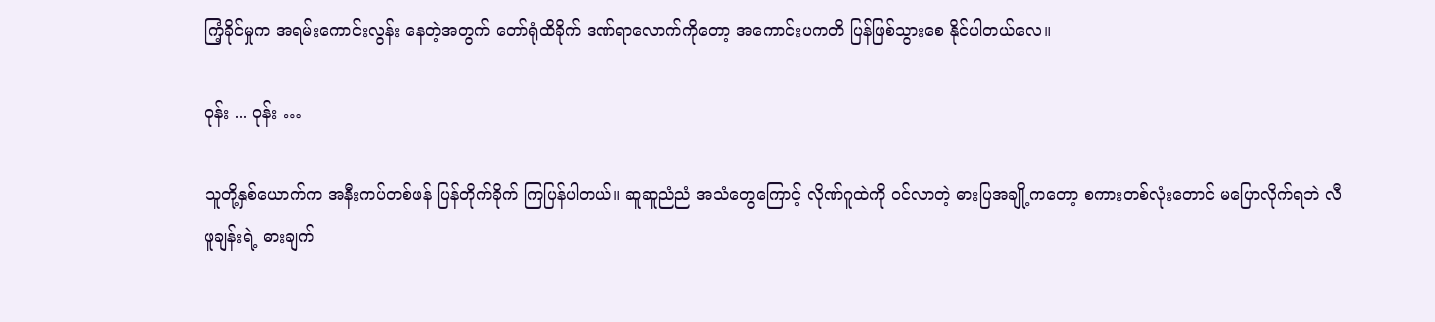ကြံ့ခိုင်မှုက အရမ်းကောင်းလွန်း နေတဲ့အတွက် တော်ရုံထိခိုက် ဒဏ်ရာလောက်ကိုတော့ အကောင်းပကတိ ပြန်ဖြစ်သွားစေ နိုင်ပါတယ်လေ။

ဝုန်း ... ဝုန်း …

သူတို့နှစ်ယောက်က အနီးကပ်တစ်ဖန် ပြန်တိုက်ခိုက် ကြပြန်ပါတယ်။ ဆူဆူညံညံ အသံတွေကြောင့် လိုဏ်ဂူထဲကို ဝင်လာတဲ့ ဓားပြအချို့ကတော့ စကားတစ်လုံးတောင် မပြောလိုက်ရဘဲ လီဖူချန်းရဲ့ ဓားချက်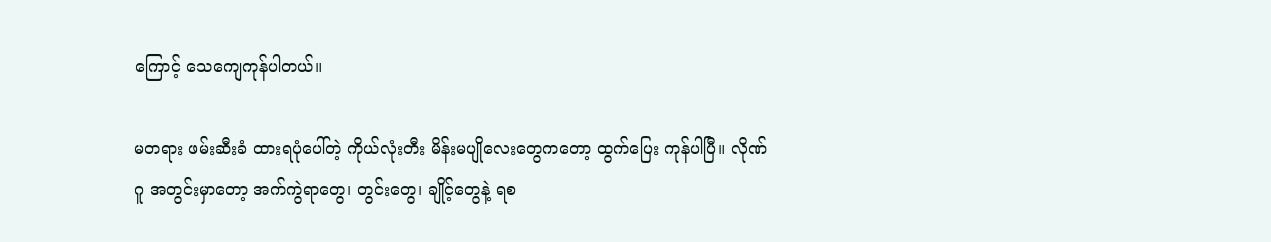ကြောင့် သေကျေကုန်ပါတယ်။

မတရား ဖမ်းဆီးခံ ထားရပုံပေါ်တဲ့ ကိုယ်လုံးတီး မိန်းမပျိုလေးတွေကတော့ ထွက်ပြေး ကုန်ပါပြီ။ လိုဏ်ဂူ အတွင်းမှာတော့ အက်ကွဲရာတွေ၊ တွင်းတွေ၊ ချိုင့်တွေနဲ့ ရစ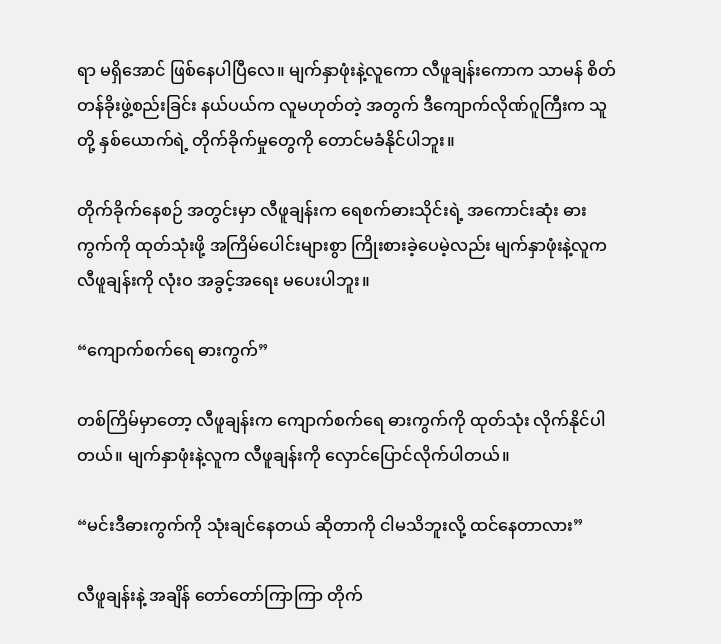ရာ မရှိအောင် ဖြစ်နေပါပြီလေ။ မျက်နှာဖုံးနဲ့လူကော လီဖူချန်းကောက သာမန် စိတ်တန်ခိုးဖွဲ့စည်းခြင်း နယ်ပယ်က လူမဟုတ်တဲ့ အတွက် ဒီကျောက်လိုဏ်ဂူကြီးက သူတို့ နှစ်ယောက်ရဲ့ တိုက်ခိုက်မှုတွေကို တောင်မခံနိုင်ပါဘူး။

တိုက်ခိုက်နေစဉ် အတွင်းမှာ လီဖူချန်းက ရေစက်ဓားသိုင်းရဲ့ အကောင်းဆုံး ဓားကွက်ကို ထုတ်သုံးဖို့ အကြိမ်ပေါင်းများစွာ ကြိုးစားခဲ့ပေမဲ့လည်း မျက်နှာဖုံးနဲ့လူက လီဖူချန်းကို လုံးဝ အခွင့်အရေး မပေးပါဘူး။

“ကျောက်စက်ရေ ဓားကွက်”

တစ်ကြိမ်မှာတော့ လီဖူချန်းက ကျောက်စက်ရေ ဓားကွက်ကို ထုတ်သုံး လိုက်နိုင်ပါတယ်။ မျက်နှာဖုံးနဲ့လူက လီဖူချန်းကို လှောင်ပြောင်လိုက်ပါတယ်။

“မင်းဒီဓားကွက်ကို သုံးချင်နေတယ် ဆိုတာကို ငါမသိဘူးလို့ ထင်နေတာလား”

လီဖူချန်းနဲ့ အချိန် တော်တော်ကြာကြာ တိုက်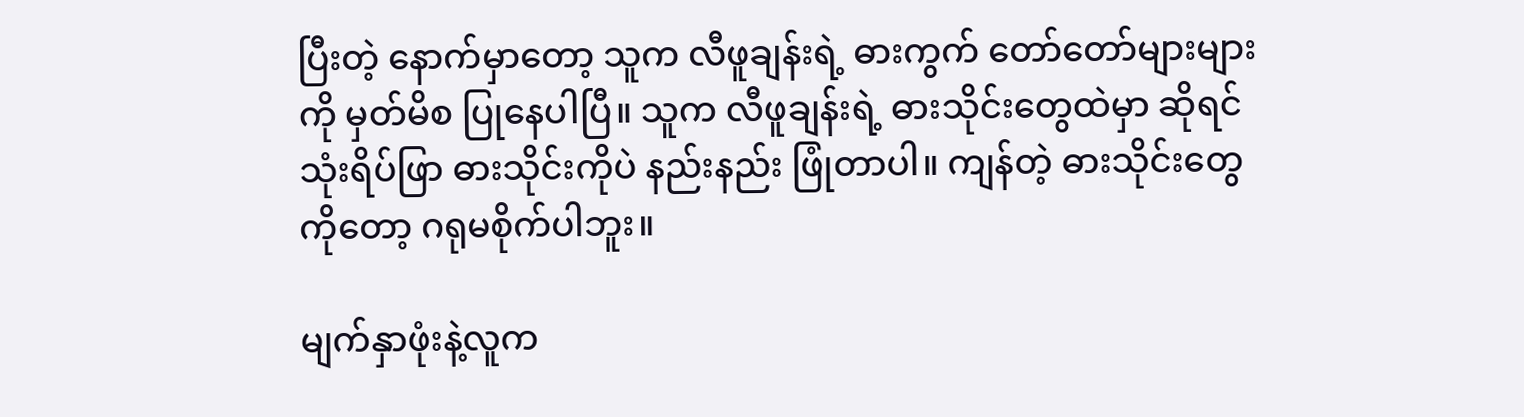ပြီးတဲ့ နောက်မှာတော့ သူက လီဖူချန်းရဲ့ ဓားကွက် တော်တော်များများကို မှတ်မိစ ပြုနေပါပြီ။ သူက လီဖူချန်းရဲ့ ဓားသိုင်းတွေထဲမှာ ဆိုရင် သုံးရိပ်ဖြာ ဓားသိုင်းကိုပဲ နည်းနည်း ဖြုံတာပါ။ ကျန်တဲ့ ဓားသိုင်းတွေကိုတော့ ဂရုမစိုက်ပါဘူး။

မျက်နှာဖုံးနဲ့လူက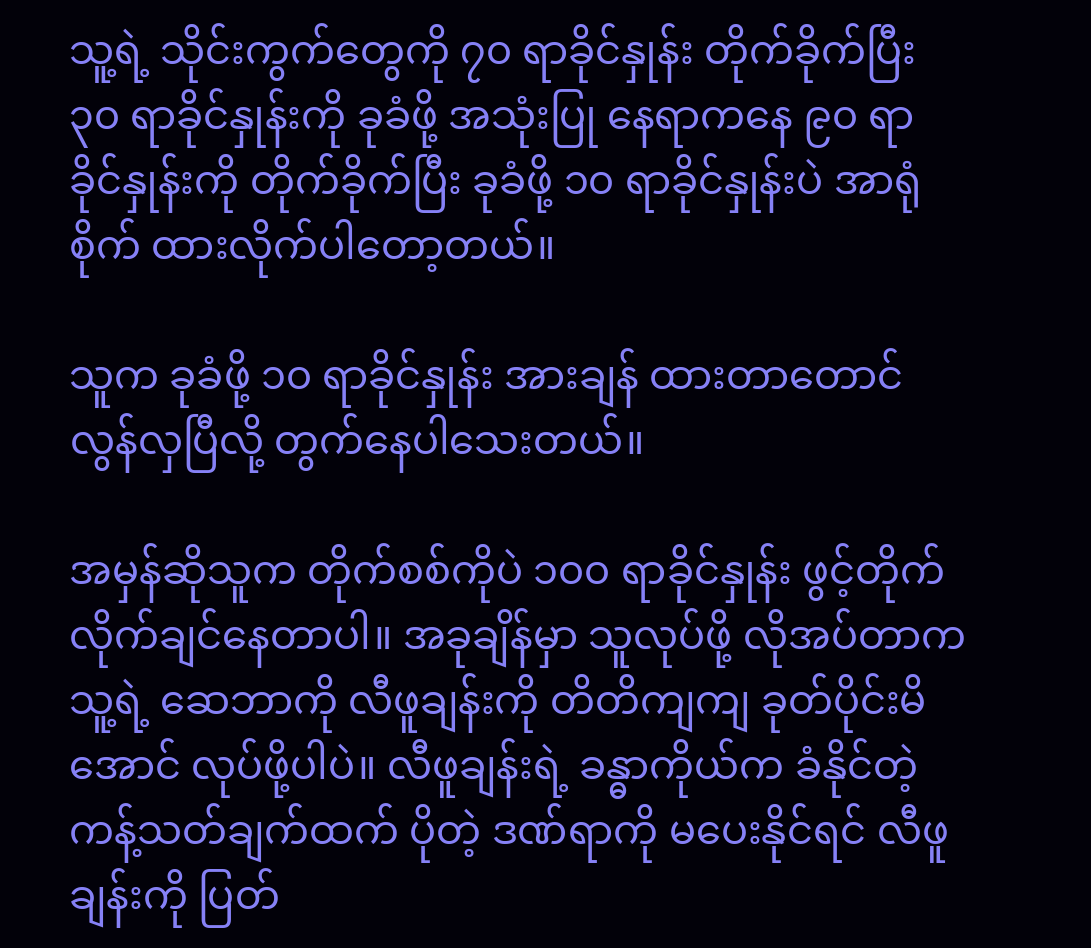သူ့ရဲ့ သိုင်းကွက်တွေကို ၇၀ ရာခိုင်နှုန်း တိုက်ခိုက်ပြီး ၃၀ ရာခိုင်နှုန်းကို ခုခံဖို့ အသုံးပြု နေရာကနေ ၉၀ ရာခိုင်နှုန်းကို တိုက်ခိုက်ပြီး ခုခံဖို့ ၁၀ ရာခိုင်နှုန်းပဲ အာရုံစိုက် ထားလိုက်ပါတော့တယ်။

သူက ခုခံဖို့ ၁၀ ရာခိုင်နှုန်း အားချန် ထားတာတောင် လွန်လှပြီလို့ တွက်နေပါသေးတယ်။

အမှန်ဆိုသူက တိုက်စစ်ကိုပဲ ၁၀၀ ရာခိုင်နှုန်း ဖွင့်တိုက် လိုက်ချင်နေတာပါ။ အခုချိန်မှာ သူလုပ်ဖို့ လိုအပ်တာက သူ့ရဲ့ ဆေဘာကို လီဖူချန်းကို တိတိကျကျ ခုတ်ပိုင်းမိအောင် လုပ်ဖို့ပါပဲ။ လီဖူချန်းရဲ့ ခန္ဓာကိုယ်က ခံနိုင်တဲ့ ကန့်သတ်ချက်ထက် ပိုတဲ့ ဒဏ်ရာကို မပေးနိုင်ရင် လီဖူချန်းကို ပြတ်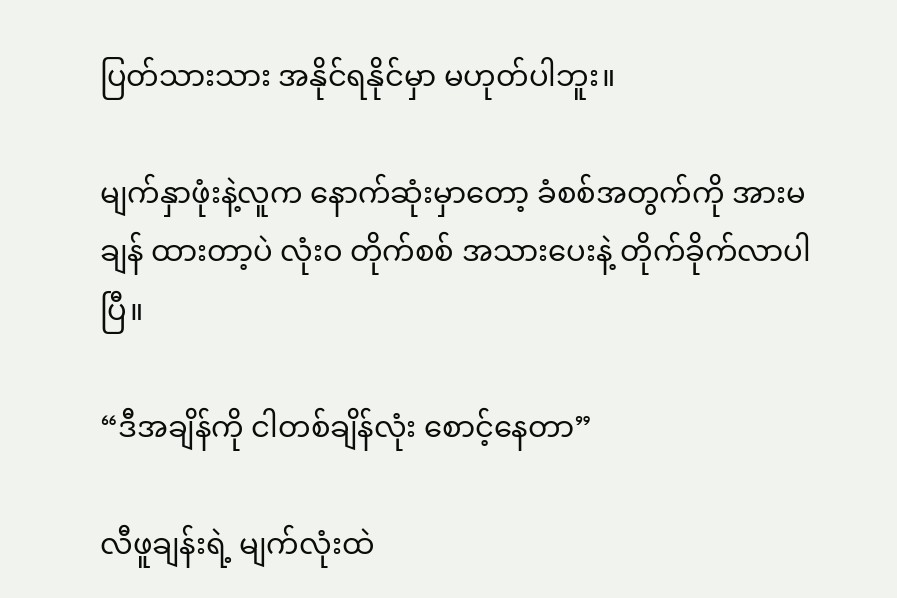ပြတ်သားသား အနိုင်ရနိုင်မှာ မဟုတ်ပါဘူး။

မျက်နှာဖုံးနဲ့လူက နောက်ဆုံးမှာတော့ ခံစစ်အတွက်ကို အားမချန် ထားတာ့ပဲ လုံးဝ တိုက်စစ် အသားပေးနဲ့ တိုက်ခိုက်လာပါပြီ။

“ဒီအချိန်ကို ငါတစ်ချိန်လုံး စောင့်နေတာ”

လီဖူချန်းရဲ့ မျက်လုံးထဲ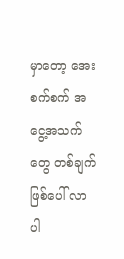မှာတော့ အေးစက်စက် အငွေ့အသက်တွေ တစ်ချက်ဖြစ်ပေါ် လာပါ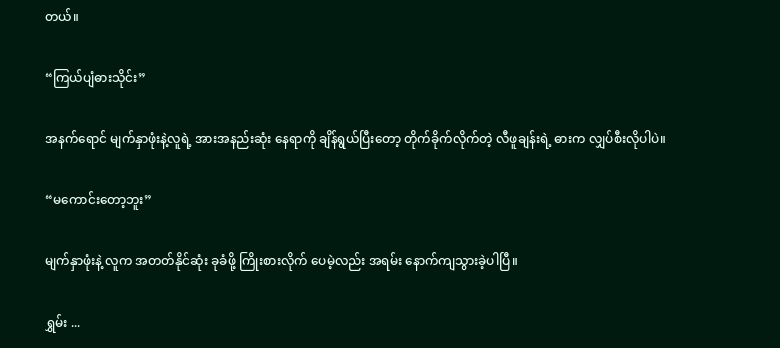တယ်။

“ကြယ်ပျံဓားသိုင်း”

အနက်ရောင် မျက်နှာဖုံးနဲ့လူရဲ့ အားအနည်းဆုံး နေရာကို ချိန်ရွယ်ပြီးတော့ တိုက်ခိုက်လိုက်တဲ့ လီဖူချန်းရဲ့ ဓားက လျှပ်စီးလိုပါပဲ။

“မကောင်းတော့ဘူး”

မျက်နှာဖုံးနဲ့ လူက အတတ်နိုင်ဆုံး ခုခံဖို့ ကြိုးစားလိုက် ပေမဲ့လည်း အရမ်း နောက်ကျသွားခဲ့ပါပြီ။

ရွှမ်း ...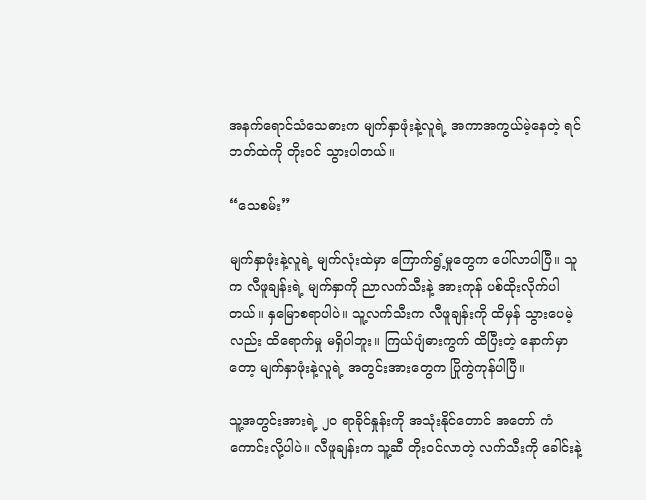အနက်ရောင်သံသေဓားက မျက်နှာဖုံးနဲ့လူရဲ့ အကာအကွယ်မဲ့နေတဲ့ ရင်ဘတ်ထဲကို တိုးဝင် သွားပါတယ်။

“သေစမ်း”

မျက်နှာဖုံးနဲ့လူရဲ့ မျက်လုံးထဲမှာ ကြောက်ရွံ့မှုတွေက ပေါ်လာပါပြီ။ သူက လီဖူချန်းရဲ့ မျက်နှာကို ညာလက်သီးနဲ့ အားကုန် ပစ်ထိုးလိုက်ပါတယ်။ နှမြောစရာပါပဲ။ သူ့လက်သီးက လီဖူချန်းကို ထိမှန် သွားပေမဲ့လည်း ထိရောက်မှု မရှိပါဘူး။ ကြယ်ပျံဓားကွက် ထိပြီးတဲ့ နောက်မှာတော့ မျက်နှာဖုံးနဲ့လူရဲ့ အတွင်းအားတွေက ပြိုကွဲကုန်ပါပြီ။

သူ့အတွင်းအားရဲ့ ၂၀ ရာခိုင်နှုန်းကို အသုံးနိုင်တောင် အတော် ကံကောင်းလို့ပါပဲ။ လီဖူချန်းက သူ့ဆီ တိုးဝင်လာတဲ့ လက်သီးကို ခေါင်းနဲ့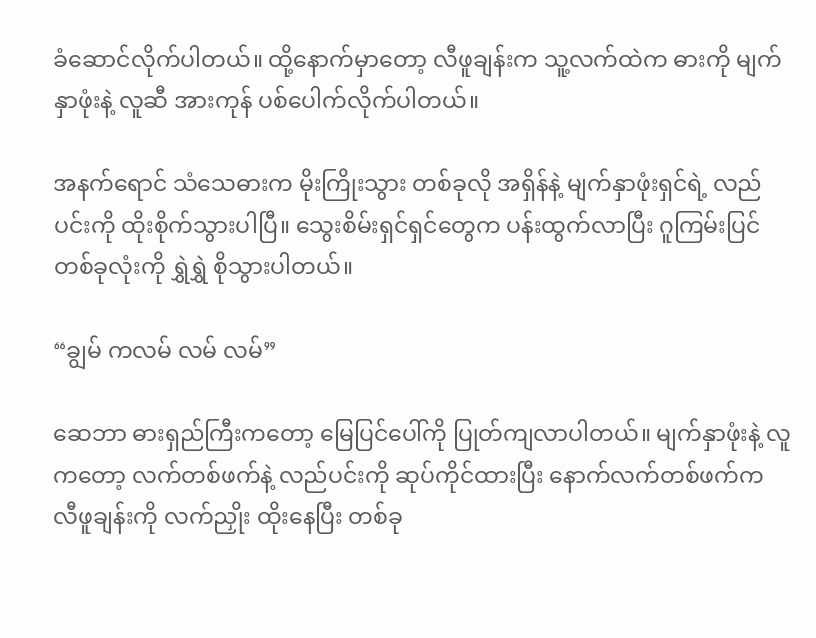ခံဆောင်လိုက်ပါတယ်။ ထို့နောက်မှာတော့ လီဖူချန်းက သူ့လက်ထဲက ဓားကို မျက်နှာဖုံးနဲ့ လူဆီ အားကုန် ပစ်ပေါက်လိုက်ပါတယ်။

အနက်ရောင် သံသေဓားက မိုးကြိုးသွား တစ်ခုလို အရှိန်နဲ့ မျက်နှာဖုံးရှင်ရဲ့ လည်ပင်းကို ထိုးစိုက်သွားပါပြီ။ သွေးစိမ်းရှင်ရှင်တွေက ပန်းထွက်လာပြီး ဂူကြမ်းပြင် တစ်ခုလုံးကို ရွှဲရွှဲ စိုသွားပါတယ်။

“ချွမ် ကလမ် လမ် လမ်”

ဆေဘာ ဓားရှည်ကြီးကတော့ မြေပြင်ပေါ်ကို ပြုတ်ကျလာပါတယ်။ မျက်နှာဖုံးနဲ့ လူကတော့ လက်တစ်ဖက်နဲ့ လည်ပင်းကို ဆုပ်ကိုင်ထားပြီး နောက်လက်တစ်ဖက်က လီဖူချန်းကို လက်ညှိုး ထိုးနေပြီး တစ်ခု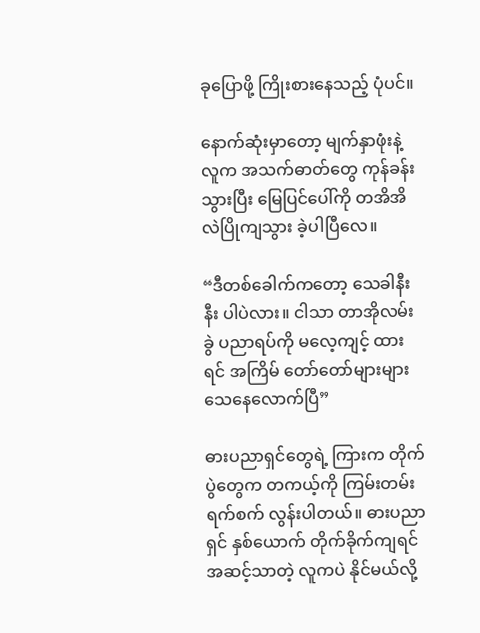ခုပြောဖို့ ကြိုးစားနေသည့် ပုံပင်။

နောက်ဆုံးမှာတော့ မျက်နှာဖုံးနဲ့ လူက အသက်ဓာတ်တွေ ကုန်ခန်းသွားပြီး မြေပြင်ပေါ်ကို တအိအိ လဲပြိုကျသွား ခဲ့ပါပြီလေ။

“ဒီတစ်ခေါက်ကတော့ သေခါနီးနီး ပါပဲလား။ ငါသာ တာအိုလမ်းခွဲ ပညာရပ်ကို မလေ့ကျင့် ထားရင် အကြိမ် တော်တော်များများ သေနေလောက်ပြီ”

ဓားပညာရှင်တွေရဲ့ ကြားက တိုက်ပွဲတွေက တကယ့်ကို ကြမ်းတမ်းရက်စက် လွန်းပါတယ်။ ဓားပညာရှင် နှစ်ယောက် တိုက်ခိုက်ကျရင် အဆင့်သာတဲ့ လူကပဲ နိုင်မယ်လို့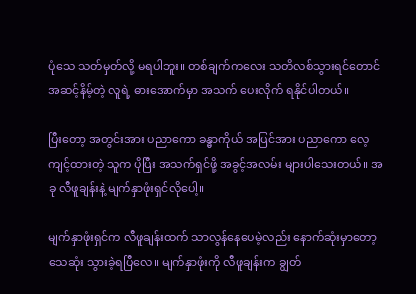ပုံသေ သတ်မှတ်လို့ မရပါဘူး။ တစ်ချက်ကလေး သတိလစ်သွားရင်တောင် အဆင့်နိမ့်တဲ့ လူရဲ့ ဓားအောက်မှာ အသက် ပေးလိုက် ရနိုင်ပါတယ်။

ပြီးတော့ အတွင်းအား ပညာကော ခန္ဓာကိုယ် အပြင်အား ပညာကော လေ့ကျင့်ထားတဲ့ သူက ပိုပြီး အသက်ရှင်ဖို့ အခွင့်အလမ်း များပါသေးတယ်။ အခု လီဖူချန်းနဲ့ မျက်နှာဖုံးရှင်လိုပေါ့။

မျက်နှာဖုံးရှင်က လီဖူချန်းထက် သာလွန်နေပေမဲ့လည်း နောက်ဆုံးမှာတော့ သေဆုံး သွားခဲ့ရပြီလေ။ မျက်နှာဖုံးကို လီဖူချန်းက ချွတ်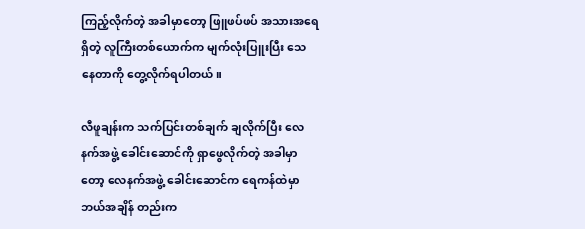ကြည့်လိုက်တဲ့ အခါမှာတော့ ဖြူဖပ်ဖပ် အသားအရေရှိတဲ့ လူကြီးတစ်ယောက်က မျက်လုံးပြူးပြီး သေနေတာကို တွေ့လိုက်ရပါတယ်။

လီဖူချန်းက သက်ပြင်းတစ်ချက် ချလိုက်ပြီး လေနက်အဖွဲ့ ခေါင်းဆောင်ကို ရှာဖွေလိုက်တဲ့ အခါမှာတော့ လေနက်အဖွဲ့ ခေါင်းဆောင်က ရေကန်ထဲမှာ ဘယ်အချိန် တည်းက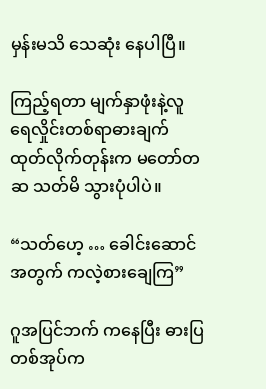မှန်းမသိ သေဆုံး နေပါပြီ။

ကြည့်ရတာ မျက်နှာဖုံးနဲ့လူ ရေလှိုင်းတစ်ရာဓားချက် ထုတ်လိုက်တုန်းက မတော်တဆ သတ်မိ သွားပုံပါပဲ။

“သတ်ဟေ့ … ခေါင်းဆောင်အတွက် ကလဲ့စားချေကြ”

ဂူအပြင်ဘက် ကနေပြီး ဓားပြတစ်အုပ်က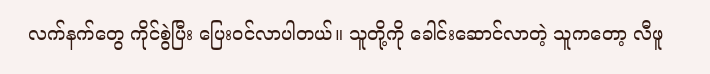လက်နက်တွေ ကိုင်စွဲပြီး ပြေးဝင်လာပါတယ်။ သူတို့ကို ခေါင်းဆောင်လာတဲ့ သူကတော့ လီဖူ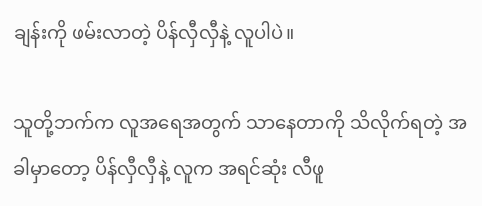ချန်းကို ဖမ်းလာတဲ့ ပိန်လှီလှီနဲ့ လူပါပဲ။

သူတို့ဘက်က လူအရေအတွက် သာနေတာကို သိလိုက်ရတဲ့ အခါမှာတော့ ပိန်လှီလှီနဲ့ လူက အရင်ဆုံး လီဖူ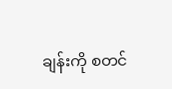ချန်းကို စတင်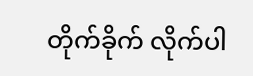တိုက်ခိုက် လိုက်ပါ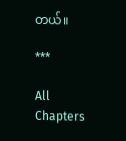တယ်။

***

All Chapters